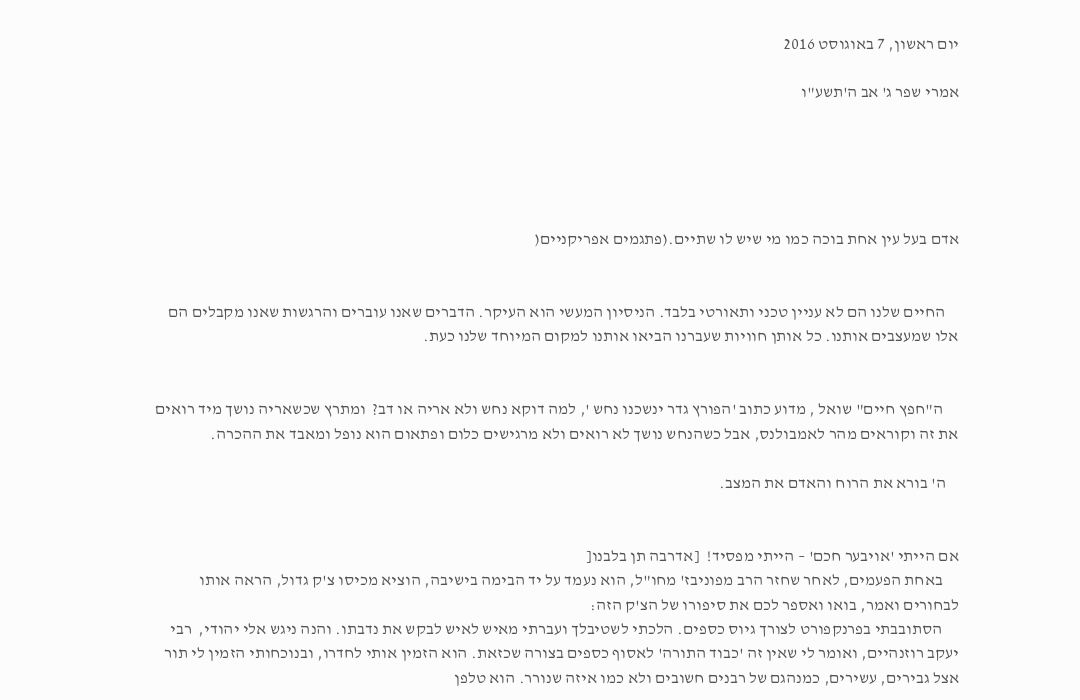יום ראשון, 7 באוגוסט 2016

אמרי שפר ג' אב ה'תשע"ו





אדם בעל עין אחת בוכה כמו מי שיש לו שתיים.(פתגמים אפריקניים(


    החיים שלנו הם לא עניין טכני ותאורטי בלבד. הניסיון המעשי הוא העיקר. הדברים שאנו עוברים והרגשות שאנו מקבלים הם אלו שמעצבים אותנו. כל אותן חוויות שעברנו הביאו אותנו למקום המיוחד שלנו כעת.


     ה"חפץ חיים" שואל , מדוע כתוב 'הפורץ גדר ינשכנו נחש ', למה דוקא נחש ולא אריה או דב?  ומתרץ שכשאריה נושך מיד רואים את זה וקוראים מהר לאמבולנס, אבל כשהנחש נושך לא רואים ולא מרגישים כלום ופתאום הוא נופל ומאבד את ההכרה.

    ה' בורא את הרוח והאדם את המצב.


אם הייתי 'אויבער חכם' – הייתי מפסיד!  [אדרבה תן בלבנו[
     באחת הפעמים, לאחר שחזר הרב מפוניבז' מחו"ל, הוא נעמד על יד הבימה בישיבה, הוציא מכיסו צ'ק גדול, הראה אותו לבחורים ואמר, בואו ואספר לכם את סיפורו של הצ'ק הזה:
     הסתובבתי בפרנקפורט לצורך גיוס כספים. הלכתי לשטיבלך ועברתי מאיש לאיש לבקש את נדבתו. והנה ניגש אלי יהודי,  רבי יעקב רוזנהיים, ואומר לי שאין זה 'כבוד התורה' לאסוף כספים בצורה שכזאת. הוא הזמין אותי לחדרו, ובנוכחותי הזמין לי תור אצל גבירים, עשירים, כמנהגם של רבנים חשובים ולא כמו איזה שנורר. הוא טלפן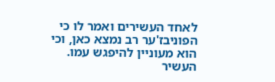לאחד העשירים ואמר לו כי הפוניבז'ער רב נמצא כאן, וכי הוא מעוניין להיפגש עמו. העשיר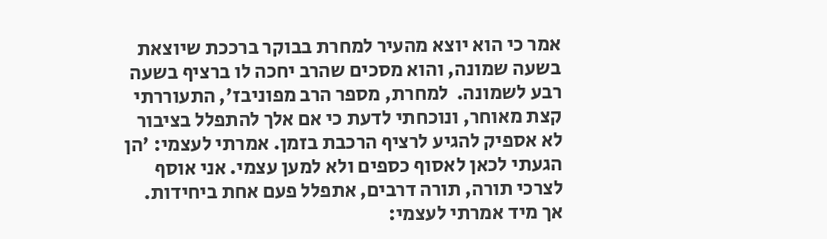אמר כי הוא יוצא מהעיר למחרת בבוקר ברככת שיוצאת בשעה שמונה, והוא מסכים שהרב יחכה לו ברציף בשעה רבע לשמונה.  למחרת, מספר הרב מפוניבז', התעוררתי קצת מאוחר, ונוכחתי לדעת כי אם אלך להתפלל בציבור לא אספיק להגיע לרציף הרכבת בזמן. אמרתי לעצמי: 'הן הגעתי לכאן לאסוף כספים ולא למען עצמי. אני אוסף לצרכי תורה, תורה דרבים, אתפלל פעם אחת ביחידות. אך מיד אמרתי לעצמי: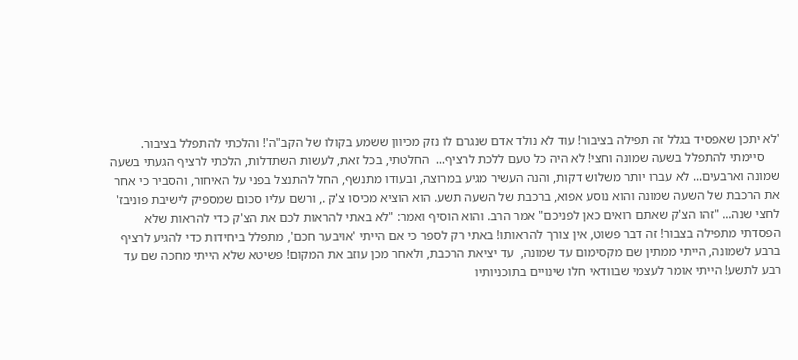'לא יתכן שאפסיד בגלל זה תפילה בציבור! עוד לא נולד אדם שנגרם לו נזק מכיוון ששמע בקולו של הקב"ה'! והלכתי להתפלל בציבור.
     סיימתי להתפלל בשעה שמונה וחצי! לא היה כל טעם ללכת לרציף...  החלטתי, בכל זאת, לעשות השתדלות, הלכתי לרציף הגעתי בשעה שמונה וארבעים... לא עברו יותר משלוש דקות, והנה העשיר מגיע במרוצה, ובעודו מתנשף, החל להתנצל בפני על האיחור, והסביר כי אחר את הרכבת של השעה שמונה והוא נוסע אפוא, ברכבת של השעה תשע. הוא הוציא מכיסו צ'ק ., ורשם עליו סכום שמספיק לישיבת פוניבז' לחצי שנה... "זהו הצ'ק שאתם רואים כאן לפניכם" אמר הרב. והוא הוסיף ואמר: "לא באתי להראות לכם את הצ'ק כדי להראות שלא הפסדתי מתפילה בצבור! זה דבר פשוט, אין צורך להראותו! באתי רק לספר כי אם הייתי 'אויבער חכם', מתפלל ביחידות כדי להגיע לרציף ברבע לשמונה, הייתי ממתין שם מקסימום עד שמונה,  עד יציאת הרכבת, ולאחר מכן עוזב את המקום! פשיטא שלא הייתי מחכה שם עד רבע לתשע! הייתי אומר לעצמי שבוודאי חלו שינויים בתוכניותיו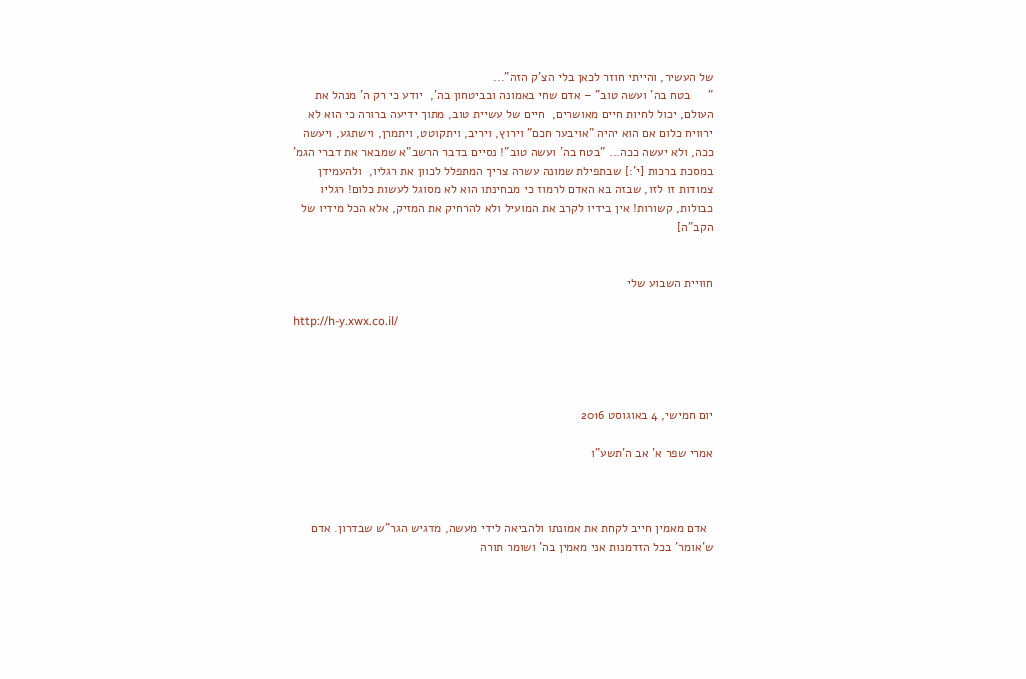של העשיר, והייתי חוזר לכאן בלי הצ'ק הזה"...
"     בטח בה' ועשה טוב" – אדם שחי באמונה ובביטחון בה',  יודע כי רק ה' מנהל את העולם, יכול לחיות חיים מאושרים,  חיים של עשיית טוב, מתוך ידיעה ברורה כי הוא לא ירוויח כלום אם הוא יהיה "אויבער חכם" וירוץ, ויריב, ויתקוטט, ויתמרן, וישתגע, ויעשה ככה, ולא יעשה ככה... "בטח בה' ועשה טוב"! נסיים בדבר הרשב"א שמבאר את דברי הגמ' במסכת ברכות [י':] שבתפילת שמונה עשרה צריך המתפלל לכוון את רגליו,  ולהעמידן צמודות זו לזו, שבזה בא האדם לרמוז כי מבחינתו הוא לא מסוגל לעשות כלום! רגליו כבולות, קשורות! אין בידיו לקרב את המועיל ולא להרחיק את המזיק, אלא הכל מידיו של הקב"ה]


חוויית השבוע שלי

http://h-y.xwx.co.il/




יום חמישי, 4 באוגוסט 2016

אמרי שפר א' אב ה'תשע"ו



  אדם מאמין חייב לקחת את אמונתו ולהביאה לידי מעשה, מדגיש הגר"ש שבדרון. אדם ש'אומר' בכל הזדמנות אני מאמין בה' ושומר תורה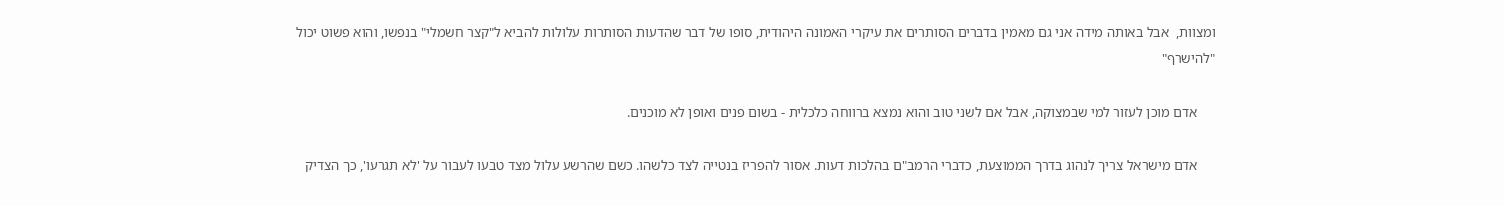ומצוות,  אבל באותה מידה אני גם מאמין בדברים הסותרים את עיקרי האמונה היהודית, סופו של דבר שהדעות הסותרות עלולות להביא ל"קצר חשמלי" בנפשו, והוא פשוט יכול "להישרף"

     אדם מוכן לעזור למי שבמצוקה, אבל אם לשני טוב והוא נמצא ברווחה כלכלית - בשום פנים ואופן לא מוכנים.

     אדם מישראל צריך לנהוג בדרך הממוצעת, כדברי הרמב"ם בהלכות דעות. אסור להפריז בנטייה לצד כלשהו. כשם שהרשע עלול מצד טבעו לעבור על 'לא תגרעו', כך הצדיק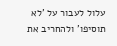עלול לעבור על 'לא תוסיפו' ולהחריב את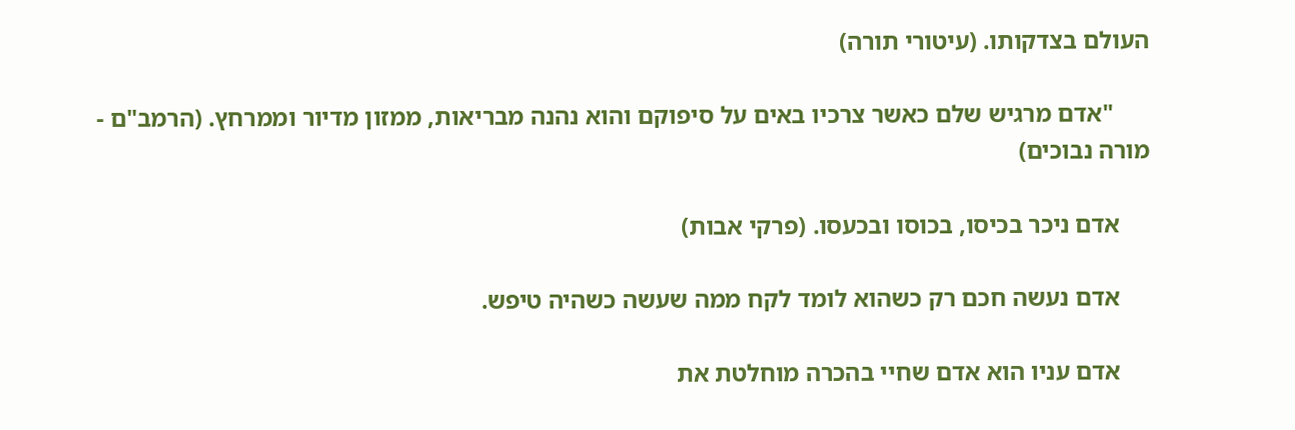העולם בצדקותו. (עיטורי תורה)

      "אדם מרגיש שלם כאשר צרכיו באים על סיפוקם והוא נהנה מבריאות, ממזון מדיור וממרחץ. (הרמב"ם - מורה נבוכים)

     אדם ניכר בכיסו, בכוסו ובכעסו. (פרקי אבות)

     אדם נעשה חכם רק כשהוא לומד לקח ממה שעשה כשהיה טיפש.

     אדם עניו הוא אדם שחיי בהכרה מוחלטת את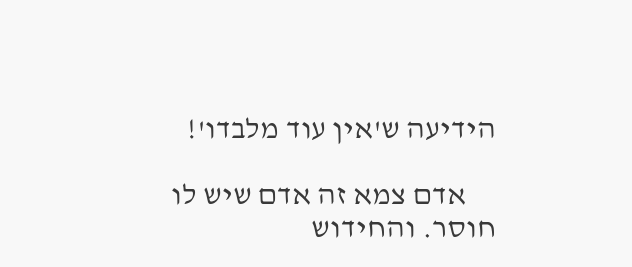הידיעה ש'אין עוד מלבדו'!

     אדם צמא זה אדם שיש לו חוסר. והחידוש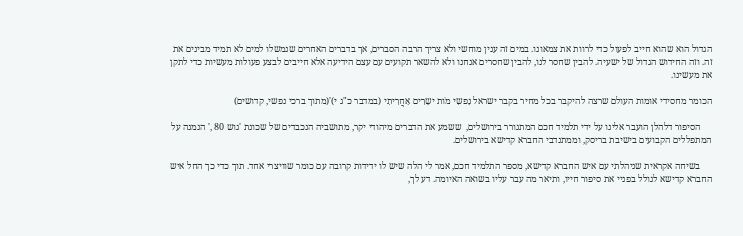הגדול הוא שהוא חייב לפעול כדי לרוות את צמאונו. במים זה ענין מוחשי ולא צריך הרבה הסברים, אך בדברים האחרים שנמשלו למים לא תמיד מבינים את זה. וזה החידוש הגדול של ישעיה. להבין שחסר לנו, להבין שחסרים אנחנו ולא להשאר תקועים עם עצם הידיעה אלא חייבים לבצע פעולות מעשיות כדי לתקן את מעשינו.

הכומר מחסידי אומות העולם שרצה להיקבר בכל מחיר בקבר ישראל נַפשִי מֹות ישָרִים אַחֲרִיתִי (במדבר כ"ג י)'(מתוך ברכי נפשי, קדושים)

     הסיפור דלהלן הועבר אלינו על ידי תלמיד חכם המתגורר בירושלים,  ששמע את הדברים מיהודי יקר, מתושביה הנכבדים של שכונת 'גוש 80 ,' הנמנה על המתפללים הקבועים בישיבת בריסק, וממתנדבי החברא קדישא בירושלים.

     בשיחה אקראית שניהלתי עם איש החברא קדישא, מספר התלמיד חכם, אמר לי הלה שיש לו ידידות קרובה עם כומר שוויצרי אחד. תוך כדי כך החל איש החברא קדישא לגולל בפניי את סיפור חייו, ותיאר מה עבר עליו בשואה האיומה. דע לך,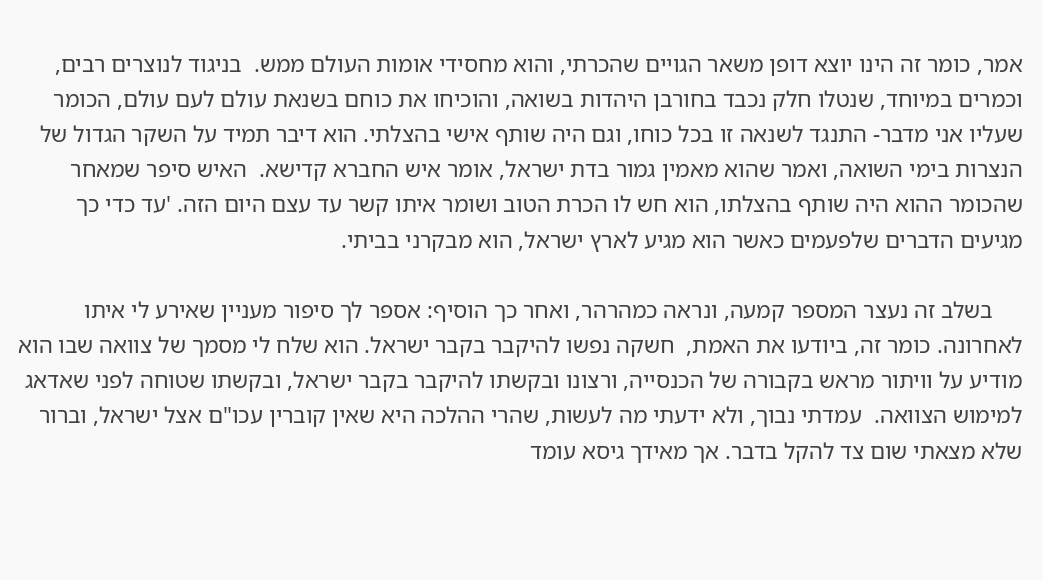אמר, כומר זה הינו יוצא דופן משאר הגויים שהכרתי, והוא מחסידי אומות העולם ממש.  בניגוד לנוצרים רבים, וכמרים במיוחד, שנטלו חלק נכבד בחורבן היהדות בשואה, והוכיחו את כוחם בשנאת עולם לעם עולם, הכומר שעליו אני מדבר- התנגד לשנאה זו בכל כוחו, וגם היה שותף אישי בהצלתי. הוא דיבר תמיד על השקר הגדול של הנצרות בימי השואה, ואמר שהוא מאמין גמור בדת ישראל, אומר איש החברא קדישא.  האיש סיפר שמאחר שהכומר ההוא היה שותף בהצלתו, הוא חש לו הכרת הטוב ושומר איתו קשר עד עצם היום הזה. 'עד כדי כך מגיעים הדברים שלפעמים כאשר הוא מגיע לארץ ישראל, הוא מבקרני בביתי.

     בשלב זה נעצר המספר קמעה, ונראה כמהרהר, ואחר כך הוסיף: אספר לך סיפור מעניין שאירע לי איתו לאחרונה. כומר זה, ביודעו את האמת,  חשקה נפשו להיקבר בקבר ישראל. הוא שלח לי מסמך של צוואה שבו הוא מודיע על וויתור מראש בקבורה של הכנסייה, ורצונו ובקשתו להיקבר בקבר ישראל, ובקשתו שטוחה לפני שאדאג למימוש הצוואה.  עמדתי נבוך, ולא ידעתי מה לעשות, שהרי ההלכה היא שאין קוברין עכו"ם אצל ישראל, וברור שלא מצאתי שום צד להקל בדבר. אך מאידך גיסא עומד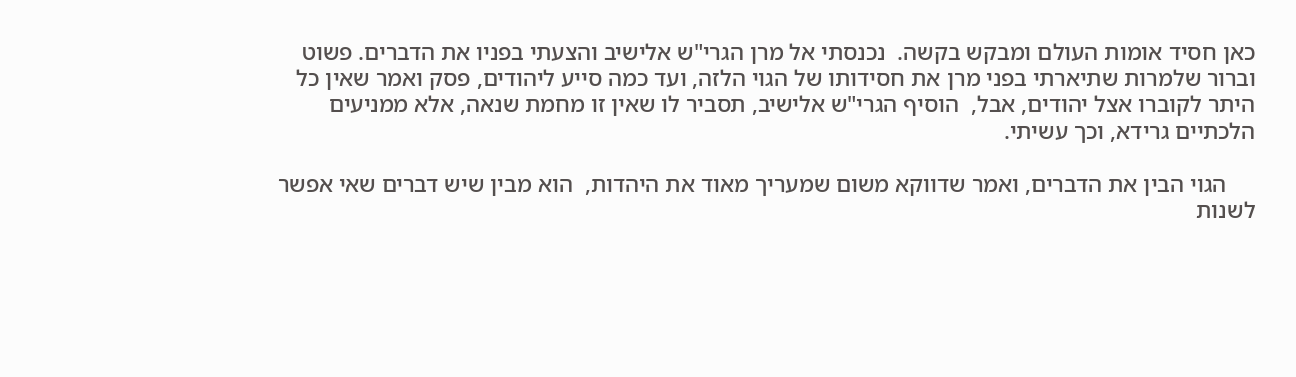כאן חסיד אומות העולם ומבקש בקשה.  נכנסתי אל מרן הגרי"ש אלישיב והצעתי בפניו את הדברים. פשוט וברור שלמרות שתיארתי בפני מרן את חסידותו של הגוי הלזה, ועד כמה סייע ליהודים, פסק ואמר שאין כל היתר לקוברו אצל יהודים, אבל,  הוסיף הגרי"ש אלישיב, תסביר לו שאין זו מחמת שנאה, אלא ממניעים הלכתיים גרידא, וכך עשיתי.

     הגוי הבין את הדברים, ואמר שדווקא משום שמעריך מאוד את היהדות,  הוא מבין שיש דברים שאי אפשר לשנות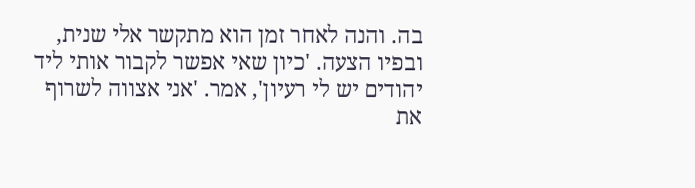בה. והנה לאחר זמן הוא מתקשר אלי שנית, ובפיו הצעה. 'כיון שאי אפשר לקבור אותי ליד יהודים יש לי רעיון', אמר. 'אני אצווה לשרוף את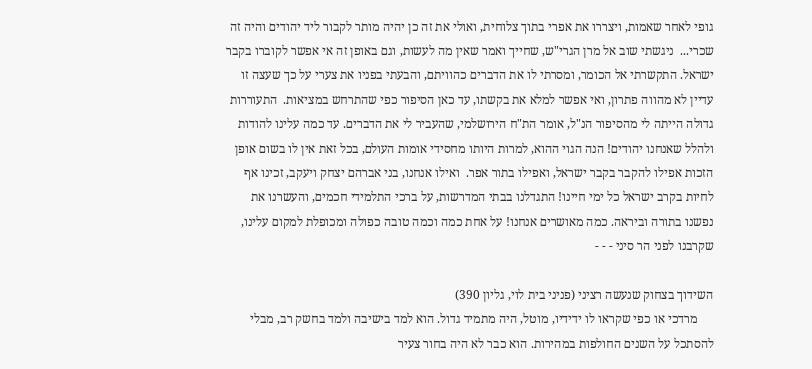גופי לאחר שאמות, ויצררו את אפרי בתוך צלוחית, ואולי את זה כן יהיה מותר לקבור ליד יהודים והיה זה שכרי...  ניגשתי שוב אל מרן הגרי"ש, שחייך ואמר שאין מה לעשות, וגם באופן זה אי אפשר לקוברו בקבר ישראל. התקשרתי אל הכומר, ומסרתי לו את הדברים כהוויתם, והבעתי בפניו את צערי על כך שעצה זו עדיין לא מהווה פתרון, ואי אפשר למלא את בקשתו, עד כאן הסיפור כפי שהתרחש במציאות.  התעוררות גדולה הייתה לי מהסיפור הנ"ל, אומר הת"ח הירושלמי, שהעביר לי את הדברים. עד כמה עלינו להודות ולהלל שאנחנו יהודים! הנה הגוי ההוא, למרות היותו מחסידי אומות העולם, בכל זאת אין לו בשום אופן הזכות אפילו להקבר בקבר ישראל, ואפילו בתור אפר.  ואילו אנחנו, בני אברהם יצחק ויעקב, זכינו אף לחיות בקרב ישראל כל ימי חיינו! התגדלנו בבתי המדרשות, על ברכי התלמידי חכמים, והעשרנו את נפשנו בתורה וביראה. כמה מאושרים אנחנו! על אחת כמה וכמה טובה כפולה ומכופלת למקום עלינו, שקרבנו לפני הר סיני - - -

השידוך בצחוק שנעשה רציני (פניני בית לוי, גליון 390)
     מרדכי או כפי שקראו לו ידידיו, מוטל, היה מתמיד גדול. הוא למד בישיבה ולמד בחשק רב, מבלי להסתכל על השנים החולפות במהירות. הוא כבר לא היה בחור צעיר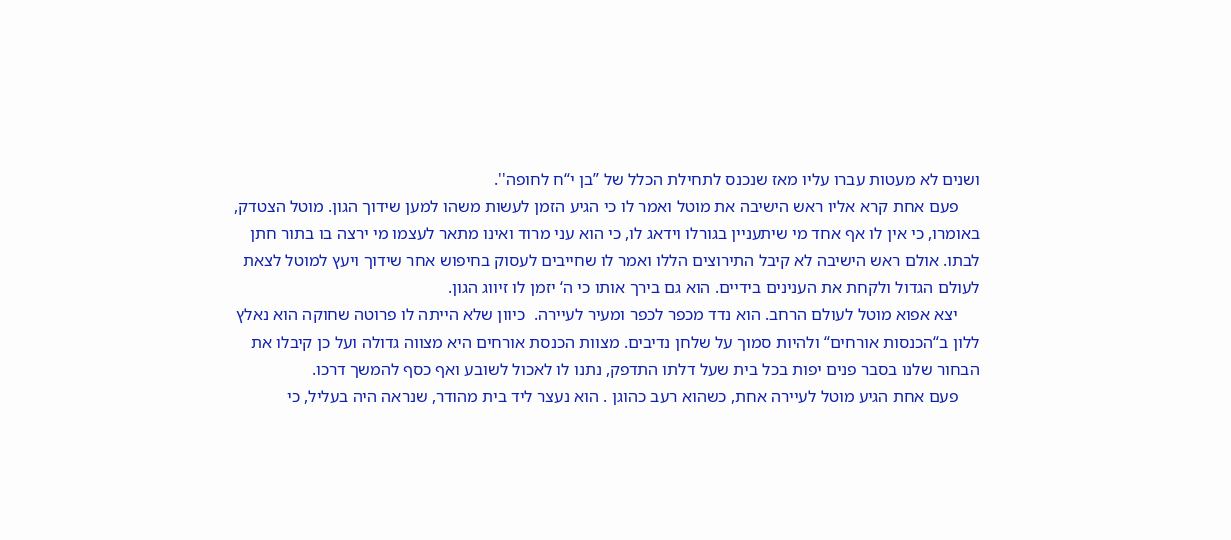ושנים לא מעטות עברו עליו מאז שנכנס לתחילת הכלל של ”בן י“ח לחופה''.
     פעם אחת קרא אליו ראש הישיבה את מוטל ואמר לו כי הגיע הזמן לעשות משהו למען שידוך הגון. מוטל הצטדק, באומרו, כי אין לו אף אחד מי שיתעניין בגורלו וידאג לו, כי הוא עני מרוד ואינו מתאר לעצמו מי ירצה בו בתור חתן לבתו. אולם ראש הישיבה לא קיבל התירוצים הללו ואמר לו שחייבים לעסוק בחיפוש אחר שידוך ויעץ למוטל לצאת לעולם הגדול ולקחת את הענינים בידיים. הוא גם בירך אותו כי ה‘ יזמן לו זיווג הגון.
     יצא אפוא מוטל לעולם הרחב. הוא נדד מכפר לכפר ומעיר לעיירה.  כיוון שלא הייתה לו פרוטה שחוקה הוא נאלץ ללון ב“הכנסות אורחים“ ולהיות סמוך על שלחן נדיבים. מצוות הכנסת אורחים היא מצווה גדולה ועל כן קיבלו את הבחור שלנו בסבר פנים יפות בכל בית שעל דלתו התדפק, נתנו לו לאכול לשובע ואף כסף להמשך דרכו.
     פעם אחת הגיע מוטל לעיירה אחת, כשהוא רעב כהוגן . הוא נעצר ליד בית מהודר, שנראה היה בעליל, כי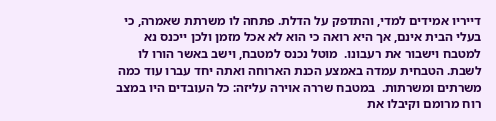דייריו אמידים למדי, והתדפק על הדלת. פתחה לו משרתת שאמרה, כי בעלי הבית אינם, אך היא רואה כי הוא לא אכל מזמן ולכן ייכנס נא למטבח וישבור את רעבונו.  מוטל נכנס למטבח, וישב באשר הורו לו לשבת. הטבחית עמדה באמצע הכנת הארוחה ואתה יחד עברו עוד כמה משרתים ומשרתות.  במטבח שררה אוירה עליזה: כל העובדים היו במצב רוח מרומם וקיבלו את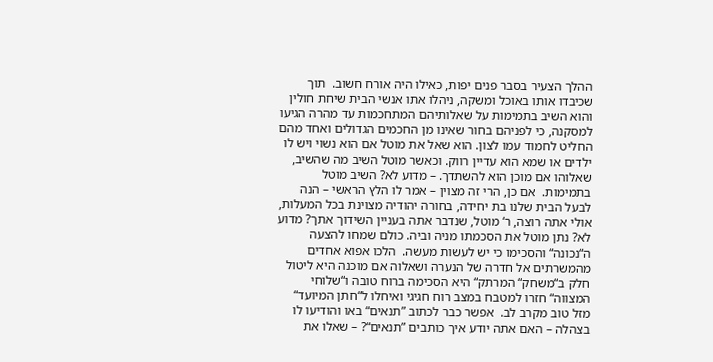ההלך הצעיר בסבר פנים יפות, כאילו היה אורח חשוב.  תוך שכיבדו אותו באוכל ומשקה, ניהלו אתו אנשי הבית שיחת חולין והוא השיב בתמימות על שאלותיהם המתחכמות עד מהרה הגיעו למסקנה, כי לפניהם בחור שאינו מן החכמים הגדולים ואחד מהם החליט לחמוד עמו לצון. הוא שאל את מוטל אם הוא נשוי ויש לו ילדים או שמא הוא עדיין רווק. וכאשר מוטל השיב מה שהשיב, שאלוהו אם מוכן הוא להשתדך. – מדוע לא? השיב מוטל בתמימות.  אם כן, הרי זה מצוין – אמר לו הלץ הראשי – הנה לבעל הבית שלנו בת יחידה, בחורה יהודיה מצוינת בכל המעלות, אולי אתה רוצה, ר‘ מוטל, שנדבר אתה בעניין השידוך אתך? מדוע לא? נתן מוטל את הסכמתו מניה וביה. כולם שמחו להצעה ה“נכונה“ והסכימו כי יש לעשות מעשה.  הלכו אפוא אחדים מהמשרתים אל חדרה של הנערה ושאלוה אם מוכנה היא ליטול חלק ב“משחק“ המרתק“ היא הסכימה ברוח טובה ו“שלוחי המצווה“ חזרו למטבח במצב רוח חגיגי ואיחלו ל“חתן המיועד“ מזל טוב מקרב לב.  אפשר כבר לכתוב ”תנאים“ באו והודיעו לו בצהלה – האם אתה יודע איך כותבים ”תנאים“? – שאלו את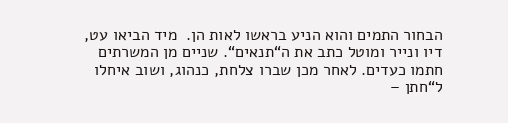הבחור התמים והוא הניע בראשו לאות הן.  מיד הביאו עט, דיו ונייר ומוטל כתב את ה“תנאים“. שניים מן המשרתים חתמו כעדים. לאחר מכן שברו צלחת, כנהוג, ושוב איחלו ל“חתן –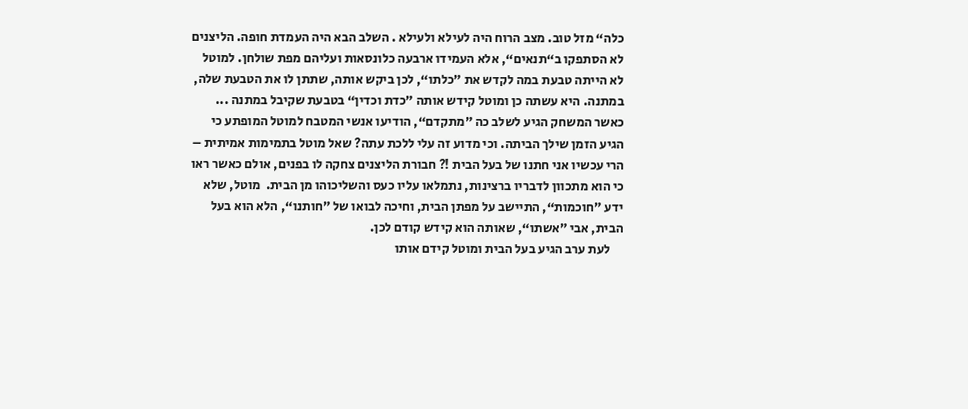כלה“ מזל טוב. מצב הרוח היה לעילא ולעילא . השלב הבא היה העמדת חופה. הליצנים לא הסתפקו ב“תנאים“, אלא העמידו ארבעה כלונסאות ועליהם מפת שולחן. למוטל לא הייתה טבעת במה לקדש את ”כלתו“, לכן ביקש אותה, שתתן לו את הטבעת שלה, במתנה. היא עשתה כן ומוטל קידש אותה ”כדת וכדין“ בטבעת שקיבל במתנה ... כאשר המשחק הגיע לשלב כה ”מתקדם“, הודיעו אנשי המטבח למוטל המופתע כי הגיע הזמן שילך הביתה. וכי מדוע זה עלי ללכת עתה? שאל מוטל בתמימות אמיתית – הרי עכשיו אני חתנו של בעל הבית !? חבורת הליצנים צחקה לו בפנים, אולם כאשר ראו כי הוא מתכוון לדבריו ברצינות, נתמלאו עליו כעס והשליכוהו מן הבית.  מוטל, שלא ידע ”חוכמות“, התיישב על מפתן הבית, וחיכה לבואו של ”חותנו“, הלא הוא בעל הבית, אבי ”אשתו“, שאותה הוא קידש קודם לכן.
     לעת ערב הגיע בעל הבית ומוטל קידם אותו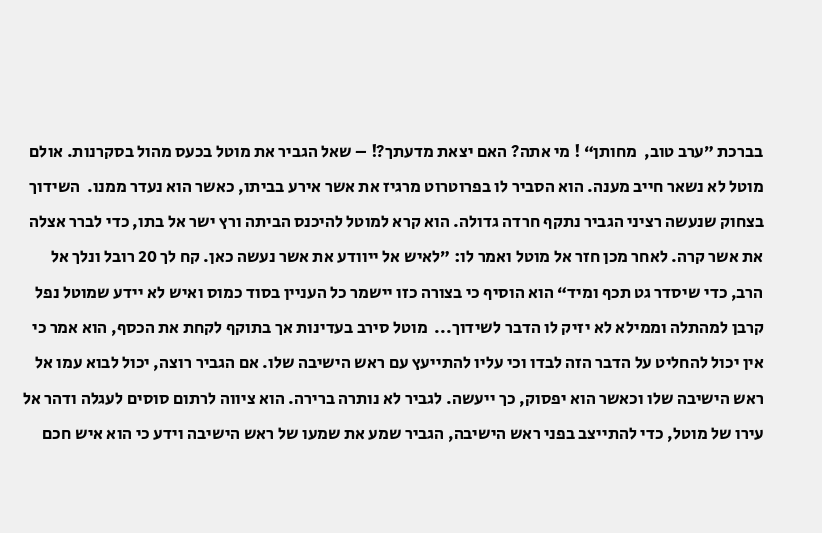בברכת ”ערב טוב,  מחותן“ ! מי אתה? האם יצאת מדעתך?! – שאל הגביר את מוטל בכעס מהול בסקרנות. אולם מוטל לא נשאר חייב מענה. הוא הסביר לו בפרוטרוט מרגיז את אשר אירע בביתו, כאשר הוא נעדר ממנו.  השידוך בצחוק שנעשה רציני הגביר נתקף חרדה גדולה. הוא קרא למוטל להיכנס הביתה ורץ ישר אל בתו, כדי לברר אצלה את אשר קרה. לאחר מכן חזר אל מוטל ואמר לו: ”לאיש אל ייוודע את אשר נעשה כאן. קח לך 20 רובל ונלך אל הרב, כדי שיסדר גט תכף ומיד“ הוא הוסיף כי בצורה כזו יישמר כל העניין בסוד כמוס ואיש לא יידע שמוטל נפל קרבן למהתלה וממילא לא יזיק לו הדבר לשידוך...  מוטל סירב בעדינות אך בתוקף לקחת את הכסף, הוא אמר כי אין יכול להחליט על הדבר הזה לבדו וכי עליו להתייעץ עם ראש הישיבה שלו. אם הגביר רוצה, יכול לבוא עמו אל ראש הישיבה שלו וכאשר הוא יפסוק, כך ייעשה. לגביר לא נותרה ברירה. הוא ציווה לרתום סוסים לעגלה ודהר אל עירו של מוטל, כדי להתייצב בפני ראש הישיבה, הגביר שמע את שמעו של ראש הישיבה וידע כי הוא איש חכם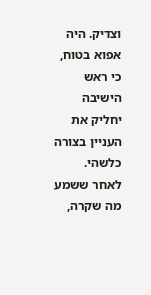וצדיק. היה אפוא בטוח, כי ראש הישיבה יחליק את העניין בצורה כלשהי.  לאחר ששמע מה שקרה,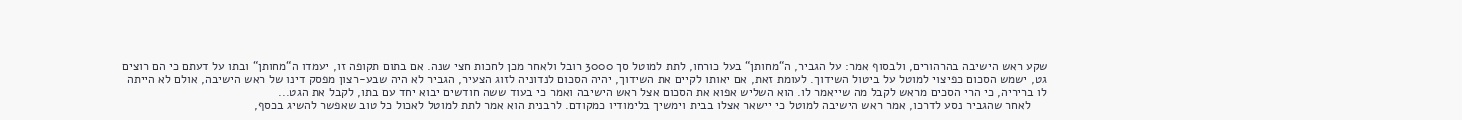שקע ראש הישיבה בהרהורים, ולבסוף אמר: על הגביר, ה“מחותן“ בעל כורחו, לתת למוטל סך 3000 רובל ולאחר מכן לחכות חצי שנה. אם בתום תקופה זו, יעמדו ה“מחותן“ ובתו על דעתם כי הם רוצים גט, ישמש הסכום כפיצוי למוטל על ביטול השידוך. לעומת זאת, אם יאותו לקיים את השידוך, יהיה הסכום לנדוניה לזוג הצעיר, הגביר לא היה שבע-רצון מפסק דינו של ראש הישיבה, אולם לא הייתה לו בריריה, כי הרי הסכים מראש לקבל מה שייאמר לו. הוא השליש אפוא את הסכום אצל ראש הישיבה ואמר כי בעוד ששה חודשים יבוא יחד עם בתו, לקבל את הגט...
     לאחר שהגביר נסע לדרכו, אמר ראש הישיבה למוטל כי יישאר אצלו בבית וימשיך בלימודיו כמקודם. לרבנית הוא אמר לתת למוטל לאכול כל טוב שאפשר להשיג בכסף,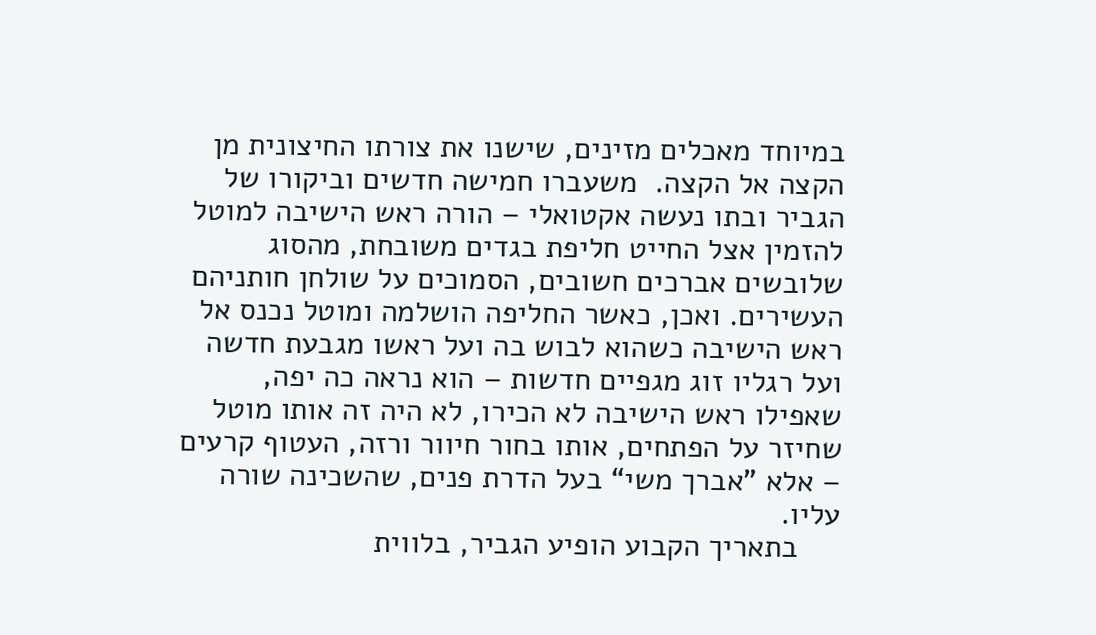במיוחד מאכלים מזינים, שישנו את צורתו החיצונית מן הקצה אל הקצה.  משעברו חמישה חדשים וביקורו של הגביר ובתו נעשה אקטואלי – הורה ראש הישיבה למוטל להזמין אצל החייט חליפת בגדים משובחת, מהסוג שלובשים אברכים חשובים, הסמוכים על שולחן חותניהם העשירים. ואכן, כאשר החליפה הושלמה ומוטל נכנס אל ראש הישיבה כשהוא לבוש בה ועל ראשו מגבעת חדשה ועל רגליו זוג מגפיים חדשות – הוא נראה כה יפה, שאפילו ראש הישיבה לא הכירו, לא היה זה אותו מוטל שחיזר על הפתחים, אותו בחור חיוור ורזה, העטוף קרעים – אלא ”אברך משי“ בעל הדרת פנים, שהשכינה שורה עליו.
     בתאריך הקבוע הופיע הגביר, בלווית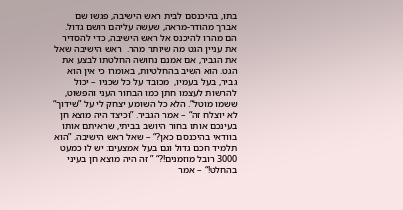בתו, בהיכנסם לבית ראש הישיבה, פגשו שם אברך מהודר-מראה, שעשה עליהם רושם גדול.  הם מהרו להיכנס אל ראש הישיבה, כדי להסדיר את עניין הגט מה שיותר מהר.  ראש הישיבה שאל את הגביר, אם אמנם נחושה החלטתו לבצע את הגט. הוא השיב בהחלטיות, באומרו כי אין הוא גביר, בעל בעמיו,  מכובד על כל שכניו – יכול להרשות לעצמו חתן כמו הבחור העני והפשוט, ששמו מוטל“. הלא כל השומע יצחק לי על ”שידוך“ לא יוצלח זה“ – אמר הגביר. ”וכיצד היה מוצא חן בעינכם אותו בחור היושב בביתי, שראיתם אותו בוודאי בהיכנסם כאן?“ – שאל ראש הישיבה. ”הוא תלמיד חכם גדול וגם בעל אמצעים: יש לו כמעט 3000 רובל מוזמנים!?“ ” זה היה מוצא חן בעיני בהחלט!“ – אמר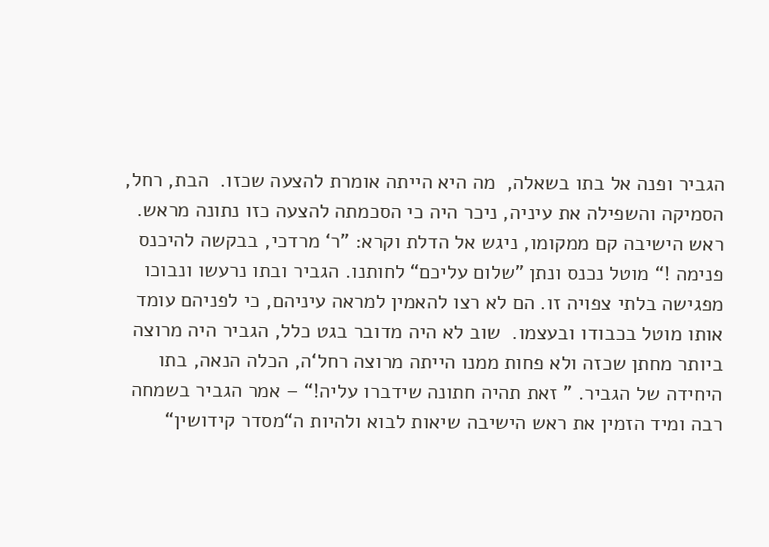הגביר ופנה אל בתו בשאלה,  מה היא הייתה אומרת להצעה שכזו.  הבת, רחל, הסמיקה והשפילה את עיניה, ניכר היה כי הסכמתה להצעה כזו נתונה מראש. ראש הישיבה קם ממקומו, ניגש אל הדלת וקרא: ”ר‘ מרדכי, בבקשה להיכנס פנימה !“ מוטל נכנס ונתן ”שלום עליכם“ לחותנו. הגביר ובתו נרעשו ונבוכו מפגישה בלתי צפויה זו. הם לא רצו להאמין למראה עיניהם, כי לפניהם עומד אותו מוטל בכבודו ובעצמו.  שוב לא היה מדובר בגט כלל, הגביר היה מרוצה ביותר מחתן שכזה ולא פחות ממנו הייתה מרוצה רחל‘ה, הכלה הנאה, בתו היחידה של הגביר. ” זאת תהיה חתונה שידברו עליה!“ – אמר הגביר בשמחה רבה ומיד הזמין את ראש הישיבה שיאות לבוא ולהיות ה“מסדר קידושין“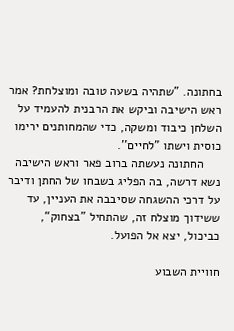בחתונה. ”שתהיה בשעה טובה ומוצלחת? אמר ראש הישיבה וביקש את הרבנית להעמיד על השלחן כיבוד ומשקה, כדי שהמחותנים ירימו כוסית וישתו ”לחיים''.
     החתונה נעשתה ברוב פאר וראש הישיבה נשא דרשה, בה הפליג בשבחו של החתן ודיבר על דרכי ההשגחה שסיבבה את העניין, עד ששידוך מוצלח זה, שהתחיל ”בצחוק“, כביכול, יצא אל הפועל.

חוויית השבוע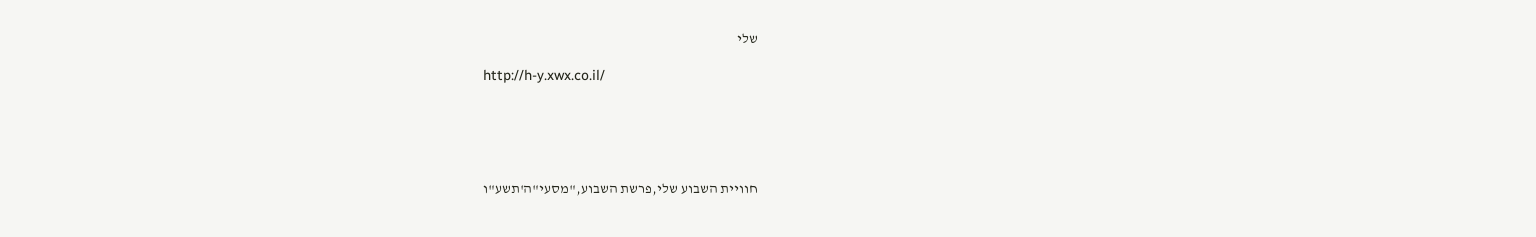שלי

http://h-y.xwx.co.il/





חוויית השבוע שלי,פרשת השבוע,"מסעי"ה'תשע"ו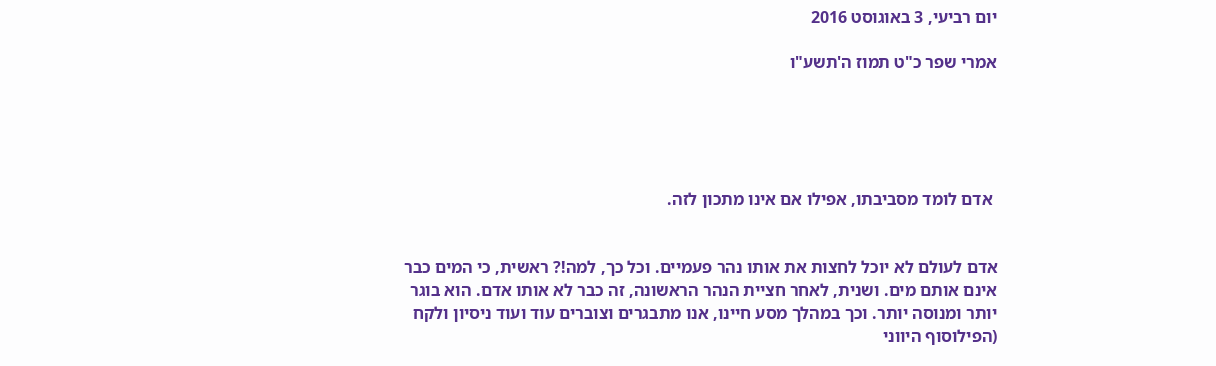יום רביעי, 3 באוגוסט 2016

אמרי שפר כ"ט תמוז ה'תשע"ו





 אדם לומד מסביבתו, אפילו אם אינו מתכון לזה.


אדם לעולם לא יוכל לחצות את אותו נהר פעמיים. וכל כך, למה!? ראשית, כי המים כבר אינם אותם מים. ושנית, לאחר חציית הנהר הראשונה, זה כבר לא אותו אדם. הוא בוגר יותר ומנוסה יותר. וכך במהלך מסע חיינו, אנו מתבגרים וצוברים עוד ועוד ניסיון ולקח (הפילוסוף היווני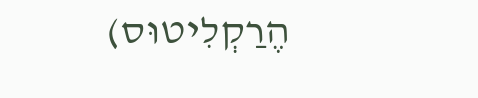הֶרַקְלִיטוּס)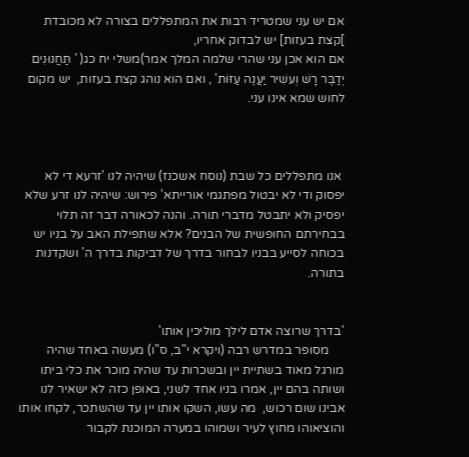אם יש עני שמטריד רבות את המתפללים בצורה לא מכובדת  ]קצת בעזות] יש לבדוק אחריו,
אם הוא אכן עני שהרי שלמה המלך אמר)משלי יח כג( ' תַּחֲנוּנִים יְדַבֶּר רָשׁ וְעשִׁיר יַעֲנֶה עַזּוֹת' , ואם הוא נוהג קצת בעזות,  יש מקום לחוש שמא אינו עני.



 אנו מתפללים כל שבת (נוסח אשכנז) שיהיה לנו 'זרעא די לא יפסוק ודי לא יבטול מפתגמי אורייתא' פירוש: שיהיה לנו זרע שלא יפסיק ולא יתבטל מדברי תורה. והנה לכאורה דבר זה תלוי בבחירתם החופשית של הבנים? אלא שתפילת האב על בניו יש בכוחה לסייע בבניו לבחור בדרך של דביקות בדרך ה' ושקדנות בתורה.


'בדרך שרוצה אדם לילך מוליכין אותו'
     מסופר במדרש רבה (ויקרא י"ב, ס"ו) מעשה באחד שהיה מורגל מאוד בשתיית יין ובשכרות עד שהיה מוכר את כלי ביתו ושותה בהם יין, אמרו בניו אחד לשני, באופן כזה לא ישאיר לנו אבינו שום רכוש,  מה עשו, השקו אותו יין עד שהשתכר, לקחו אותו והוציאוהו מחוץ לעיר ושמוהו במערה המוכנת לקבור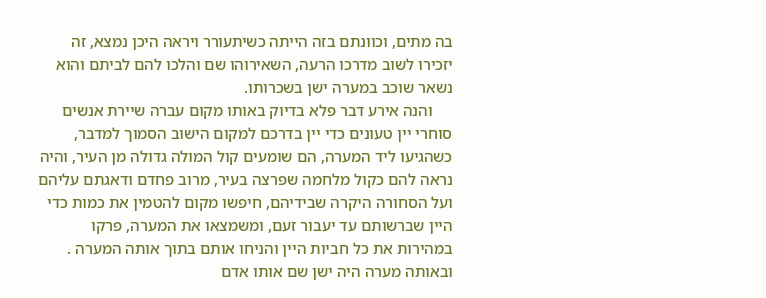בה מתים, וכוונתם בזה הייתה כשיתעורר ויראה היכן נמצא, זה יזכירו לשוב מדרכו הרעה, השאירוהו שם והלכו להם לביתם והוא נשאר שוכב במערה ישן בשכרותו.
     והנה אירע דבר פלא בדיוק באותו מקום עברה שיירת אנשים סוחרי יין טעונים כדי יין בדרכם למקום הישוב הסמוך למדבר, כשהגיעו ליד המערה, הם שומעים קול המולה גדולה מן העיר, והיה נראה להם כקול מלחמה שפרצה בעיר, מרוב פחדם ודאגתם עליהם ועל הסחורה היקרה שבידיהם, חיפשו מקום להטמין את כמות כדי היין שברשותם עד יעבור זעם, ומשמצאו את המערה, פרקו במהירות את כל חביות היין והניחו אותם בתוך אותה המערה . ובאותה מערה היה ישן שם אותו אדם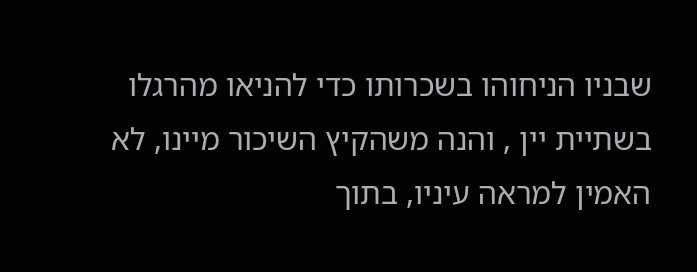שבניו הניחוהו בשכרותו כדי להניאו מהרגלו בשתיית יין , והנה משהקיץ השיכור מיינו, לא האמין למראה עיניו, בתוך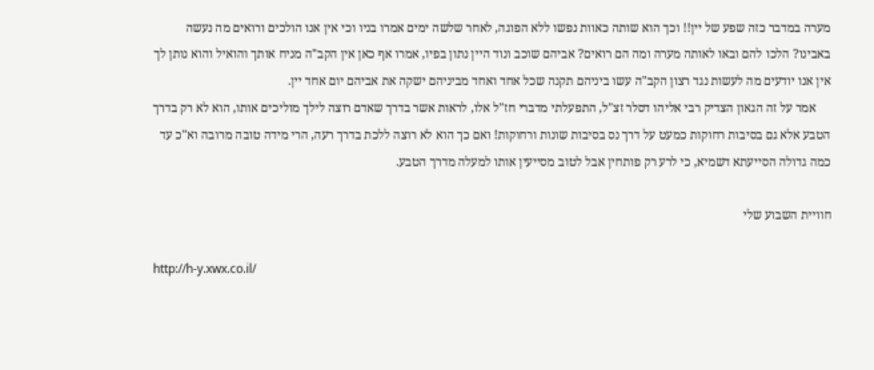מערה במדבר כזה שפע של יין!! וכך הוא שותה כאוות נפשו ללא הפוגה, לאחר שלשה ימים אמרו בניו וכי אין אנו הולכים ורואים מה נעשה באבינו? הלכו להם ובאו לאותה מערה ומה הם רואים? אביהם שוכב ונוד היין נתון בפיו, אמרו אף כאן אין הקב"ה מניח אותך והואיל והוא נותן לך אין אנו יודעים מה לעשות נגד רצון הקב"ה עשו ביניהם תקנה שכל אחד ואחד מביניהם ישקה את אביהם יום אחד יין.
     אמר על זה הגאון הצדיק רבי אליהו דסלר זצ"ל, התפעלתי מדברי חז"ל אלו, לראות אשר בדרך שאדם רוצה לילך מוליכים אותו, הוא לא רק בדרך הטבע אלא גם בסיבות רחוקות כמעט על דרך נס בסיבות שונות ורחוקות! ואם כך הוא לא רוצה ללכת בדרך רעה, הרי מידה טובה מרובה וא"כ עד כמה גדולה הסייעתא דשמיא, כי לרע רק פותחין אבל לטוב מסייעין אותו למעלה מדרך הטבע.

חוויית השבוע שלי

http://h-y.xwx.co.il/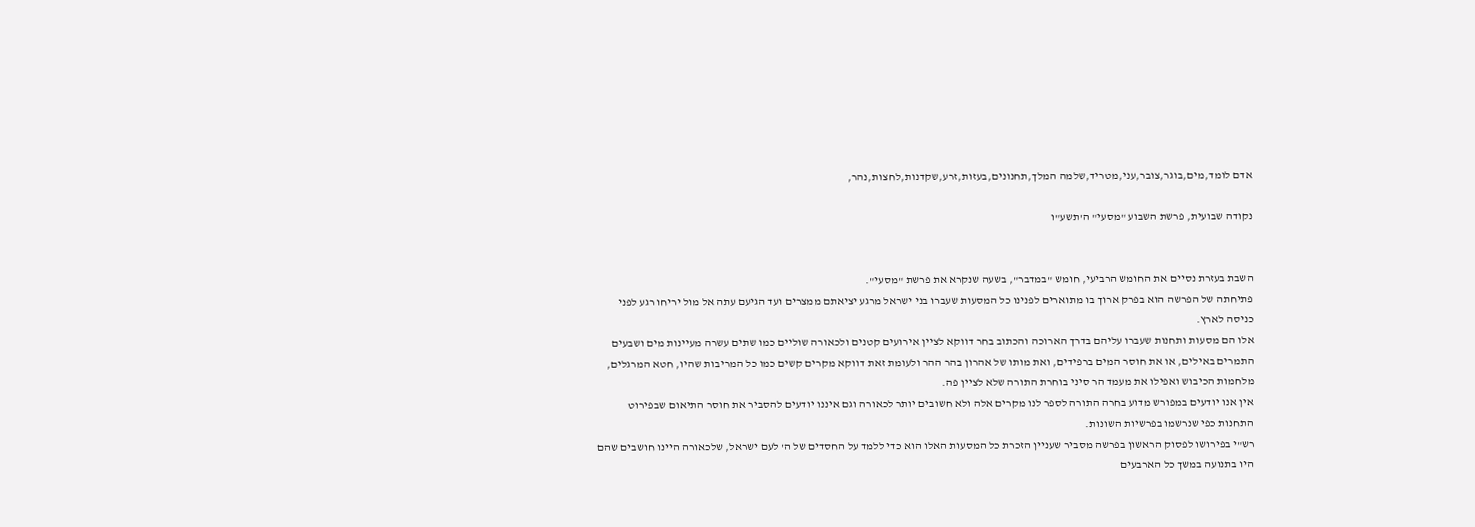אדם לומד,מים,בוגר,צובר,עני,מטריד,שלמה המלך,תחנונים,בעזות,זרע,שקדנות,לחצות,נהר,

נקודה שבועית, פרשת השבוע "מסעי" ה'תשע"ו


השבת בעזרת נסיים את החומש הרביעי, חומש "במדבר", בשעה שנקרא את פרשת "מסעי".
פתיחתה של הפרשה הוא בפרק ארוך בו מתוארים לפנינו כל המסעות שעברו בני ישראל מרגע יציאתם ממצרים ועד הגיעם עתה אל מול יריחו רגע לפני כניסה לארץ.
אלו הם מסעות ותחנות שעברו עליהם בדרך הארוכה והכתוב בחר דווקא לציין אירועים קטנים ולכאורה שוליים כמו שתים עשרה מעיינות מים ושבעים התמרים באילים, או את חוסר המים ברפידים, ואת מותו של אהרון בהר ההר ולעומת זאת דווקא מקרים קשים כמו כל המריבות שהיו, חטא המרגלים, מלחמות הכיבוש ואפילו את מעמד הר סיני בוחרת התורה שלא לציין פה.
אין אנו יודעים במפורש מדוע בחרה התורה לספר לנו מקרים אלה ולא חשובים יותר לכאורה וגם איננו יודעים להסביר את חוסר התיאום שבפירוט התחנות כפי שנרשמו בפרשיות השונות.
רש"י בפירושו לפסוק הראשון בפרשה מסביר שעניין הזכרת כל המסעות האלו הוא כדי ללמד על החסדים של ה' לעם ישראל, שלכאורה היינו חושבים שהם היו בתנועה במשך כל הארבעים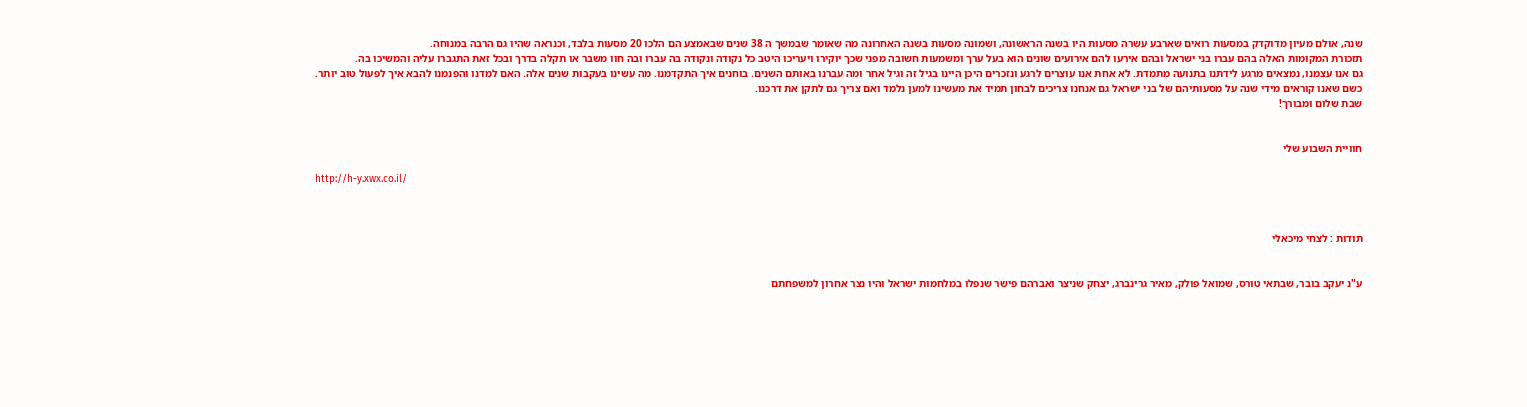שנה, אולם מעיון מדוקדק במסעות רואים שארבע עשרה מסעות היו בשנה הראשונה, ושמונה מסעות בשנה האחרונה מה שאומר שבמשך ה 38 שנים שבאמצע הם הלכו 20 מסעות בלבד, וכנראה שהיו גם הרבה במנוחה.
תזכורת המקומות האלה בהם עברו בני ישראל ובהם אירעו להם אירועים שונים הוא בעל ערך ומשמעות חשובה מפני שכך יוקירו ויעריכו היטב כל נקודה ונקודה בה עברו ובה חוו משבר או תקלה בדרך ובכל זאת התגברו עליה והמשיכו בה.
גם אנו עצמנו, נמצאים מרגע לידתנו בתנועה מתמדת. לא אחת אנו עוצרים לרגע ונזכרים היכן היינו בגיל זה וגיל אחר ומה עברנו באותם השנים. בוחנים איך התקדמנו. מה עשינו בעקבות שנים אלה. האם למדנו והפנמנו להבא איך לפעול טוב יותר.
כשם שאנו קוראים מידי שנה על מסעותיהם של בני ישראל גם אנחנו צריכים לבחון תמיד את מעשינו למען נלמד ואם צריך גם לתקן את דרכנו.
שבת שלום ומבורך!


חוויית השבוע שלי

http://h-y.xwx.co.il/



תודות : לצחי מיכאלי


ע"נ יעקב בובר, שבתאי טורס, שמואל פולק, מאיר גרינברג, יצחק שניצר ואברהם פישר שנפלו במלחמות ישראל והיו נצר אחרון למשפחתם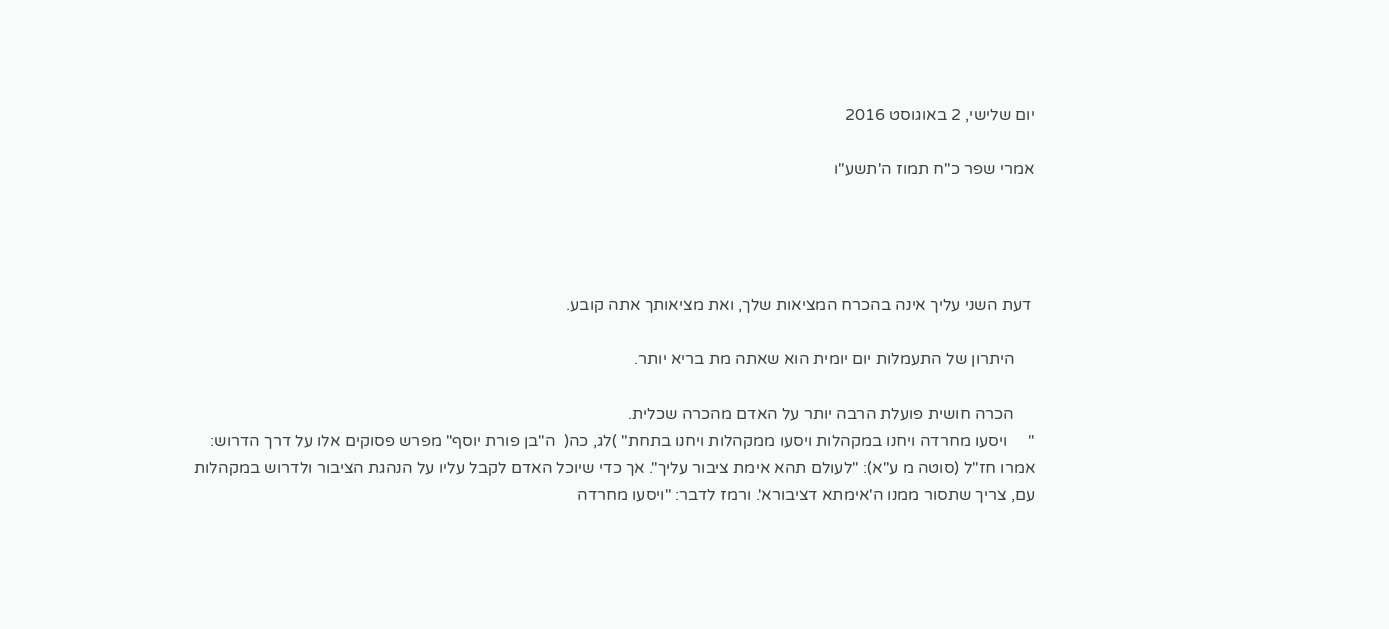יום שלישי, 2 באוגוסט 2016

אמרי שפר כ"ח תמוז ה'תשע"ו




 דעת השני עליך אינה בהכרח המציאות שלך, ואת מציאותך אתה קובע.

     היתרון של התעמלות יום יומית הוא שאתה מת בריא יותר.

     הכרה חושית פועלת הרבה יותר על האדם מהכרה שכלית.
"     ויסעו מחרדה ויחנו במקהלות ויסעו ממקהלות ויחנו בתחת" )לג, כה(  ה"בן פורת יוסף" מפרש פסוקים אלו על דרך הדרוש: אמרו חז"ל (סוטה מ ע"א): "לעולם תהא אימת ציבור עליך". אך כדי שיוכל האדם לקבל עליו על הנהגת הציבור ולדרוש במקהלות עם, צריך שתסור ממנו ה'אימתא דציבורא'. ורמז לדבר: "ויסעו מחרדה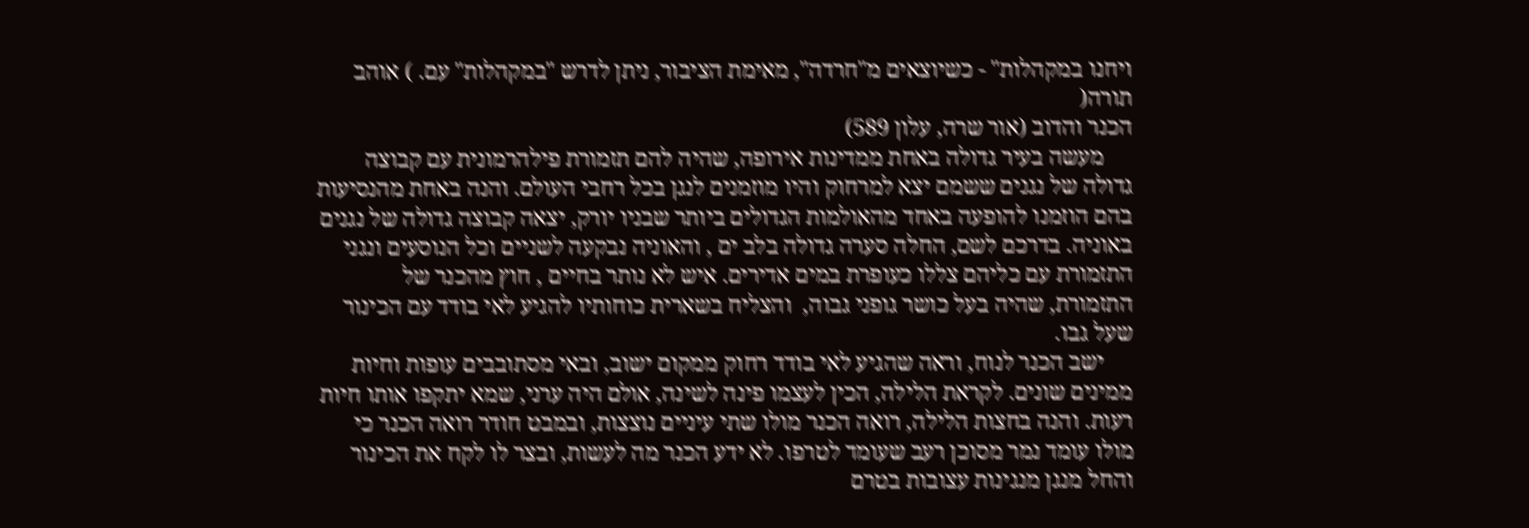ויחנו במקהלות" - כשיוצאים מ"חרדה", מאימת הציבור, ניתן לדרש "במקהלות" עם. ) אוהב תורה(
הכנר והדוב (אור שרה, עלון 589)
     מעשה בעיר גדולה באחת ממדינות אירופה, שהיה להם תזמורת פילהרמונית עם קבוצה גדולה של נגנים ששמם יצא למרחוק והיו מוזמנים לנגן בכל רחבי העולם. והנה באחת מהנסיעות בהם הוזמנו להופעה באחד מהאולמות הגדולים ביותר שבניו יורק, יצאה קבוצה גדולה של נגנים באוניה. בדרכם לשם, החלה סערה גדולה בלב ים , והאוניה נבקעה לשניים וכל הנוסעים ונגני התזמורת עם כליהם צללו כעופרת במים אדירים. איש לא נותר בחיים , חוץ מהכנר של התזמורת, שהיה בעל כושר גופני גבוה,  והצליח בשארית כוחותיו להגיע לאי בודד עם הכינור שעל גבו.
     ישב הכנר לנוח, וראה שהגיע לאי בודד רחוק ממקום ישוב, ובאי מסתובבים עופות וחיות ממינים שונים. לקראת הלילה, הכין לעצמו פינה לשינה, אולם היה ערני, שמא יתקפו אותו חיות רעות. והנה בחצות הלילה, רואה הכנר מולו שתי עיניים נוצצות, ובמבט חודר רואה הכנר כי מולו עומד נמר מסוכן רעב שעומד לטרפו. לא ידע הכנר מה לעשות, ובצר לו לקח את הכינור והחל מנגן מנגינות עצובות בטרם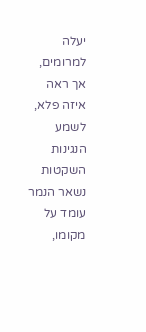יעלה למרומים, אך ראה איזה פלא, לשמע הנגינות השקטות נשאר הנמר עומד על מקומו,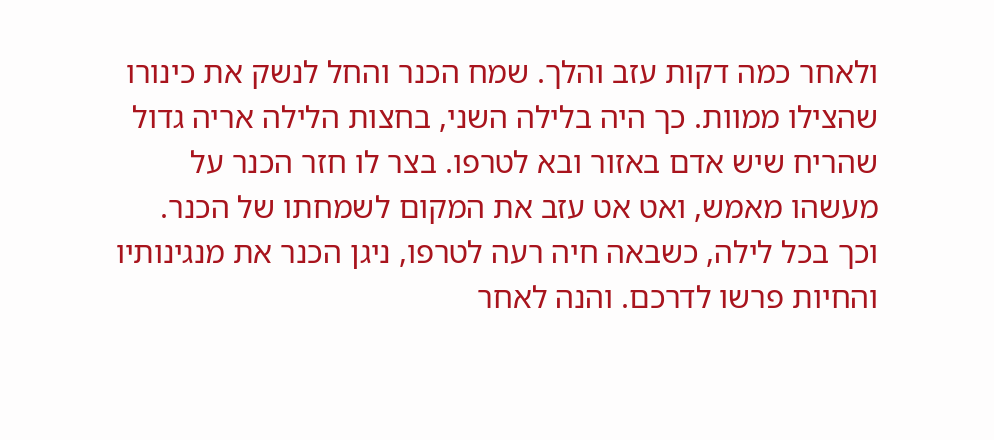ולאחר כמה דקות עזב והלך. שמח הכנר והחל לנשק את כינורו שהצילו ממוות. כך היה בלילה השני, בחצות הלילה אריה גדול שהריח שיש אדם באזור ובא לטרפו. בצר לו חזר הכנר על מעשהו מאמש, ואט אט עזב את המקום לשמחתו של הכנר. וכך בכל לילה, כשבאה חיה רעה לטרפו, ניגן הכנר את מנגינותיו והחיות פרשו לדרכם. והנה לאחר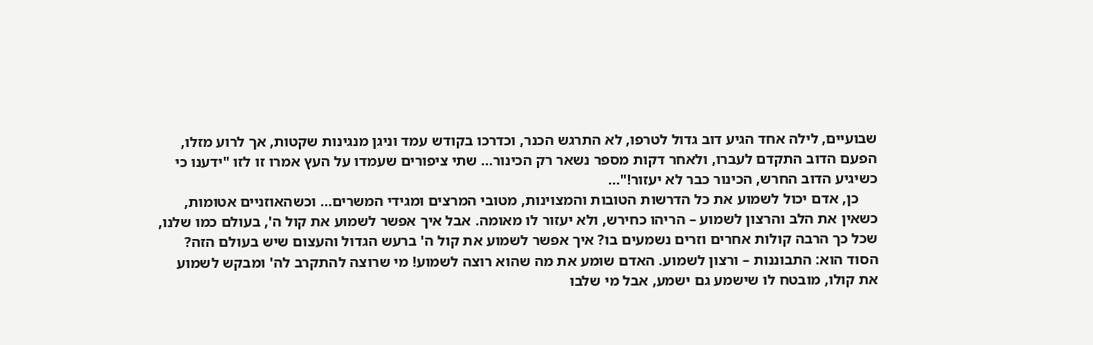שבועיים, לילה אחד הגיע דוב גדול לטרפו, לא התרגש הכנר, וכדרכו בקודש עמד וניגן מנגינות שקטות, אך לרוע מזלו, הפעם הדוב התקדם לעברו, ולאחר דקות מספר נשאר רק הכינור... שתי ציפורים שעמדו על העץ אמרו זו לזו "ידענו כי כשיגיע הדוב החרש, הכינור כבר לא יעזור!"...
     כן, אדם יכול לשמוע את כל הדרשות הטובות והמצוינות, מטובי המרצים ומגידי המשרים... וכשהאוזניים אטומות, כשאין את הלב והרצון לשמוע – הריהו כחירש, ולא יעזור לו מאומה. אבל איך אפשר לשמוע את קול ה', בעולם כמו שלנו, שכל כך הרבה קולות אחרים וזרים נשמעים בו? איך אפשר לשמוע את קול ה' ברעש הגדול והעצום שיש בעולם הזה? הסוד הוא: התבוננות – ורצון לשמוע. האדם שומע את מה שהוא רוצה לשמוע! מי שרוצה להתקרב לה' ומבקש לשמוע את קולו, מובטח לו שישמע גם ישמע, אבל מי שלבו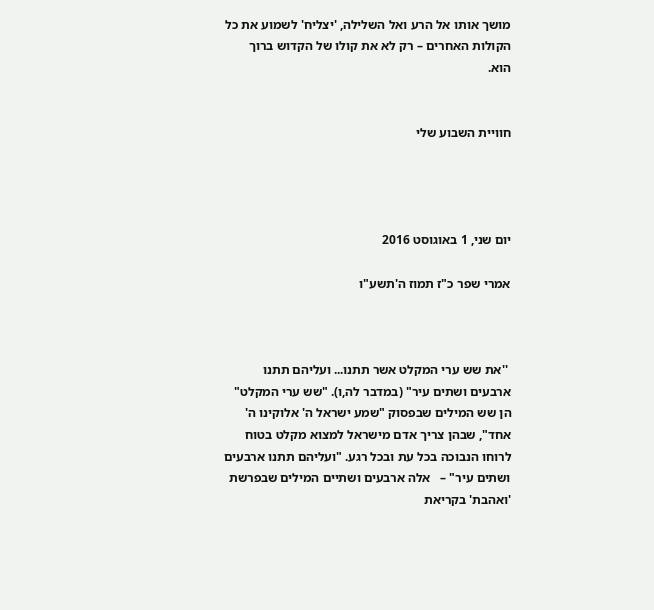מושך אותו אל הרע ואל השלילה, 'יצליח' לשמוע את כל הקולות האחרים – רק לא את קולו של הקדוש ברוך הוא.


חוויית השבוע שלי




יום שני, 1 באוגוסט 2016

אמרי שפר כ"ז תמוז ה'תשע"ו



 ''את שש ערי המקלט אשר תתנו... ועליהם תתנו ארבעים ושתים עיר" (במדבר לה,ו). "שש ערי המקלט" הן שש המילים שבפסוק "שמע ישראל ה' אלוקינו ה' אחד", שבהן צריך אדם מישראל למצוא מקלט בטוח לרוחו הנבוכה בכל עת ובכל רגע. "ועליהם תתנו ארבעים ושתים עיר" –   אלה ארבעים ושתיים המילים שבפרשת 'ואהבת' בקריאת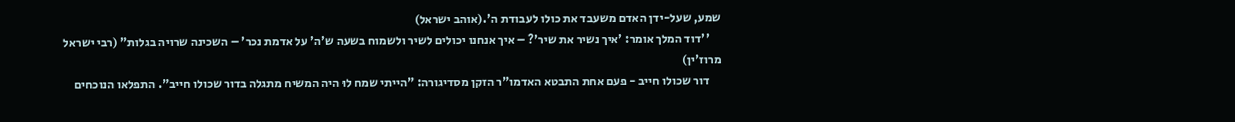שמע, שעל-ידן האדם משעבד את כולו לעבודת ה'.(אוהב ישראל)
     ''דוד המלך אומר: 'איך נשיר את שיר'? – איך אנחנו יכולים לשיר ולשמוח בשעה ש'ה' על אדמת נכר' – השכינה שרויה בגלות" (רבי ישראל מרוז'ין)
     דור שכולו חייב - פעם אחת התבטא האדמו"ר הזקן מסדיגורה: "הייתי שמח לוּ היה המשיח מתגלה בדור שכולו חייב". התפלאו הנוכחים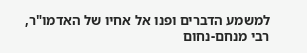למשמע הדברים ופנו אל אחיו של האדמו"ר, רבי מנחם-נחום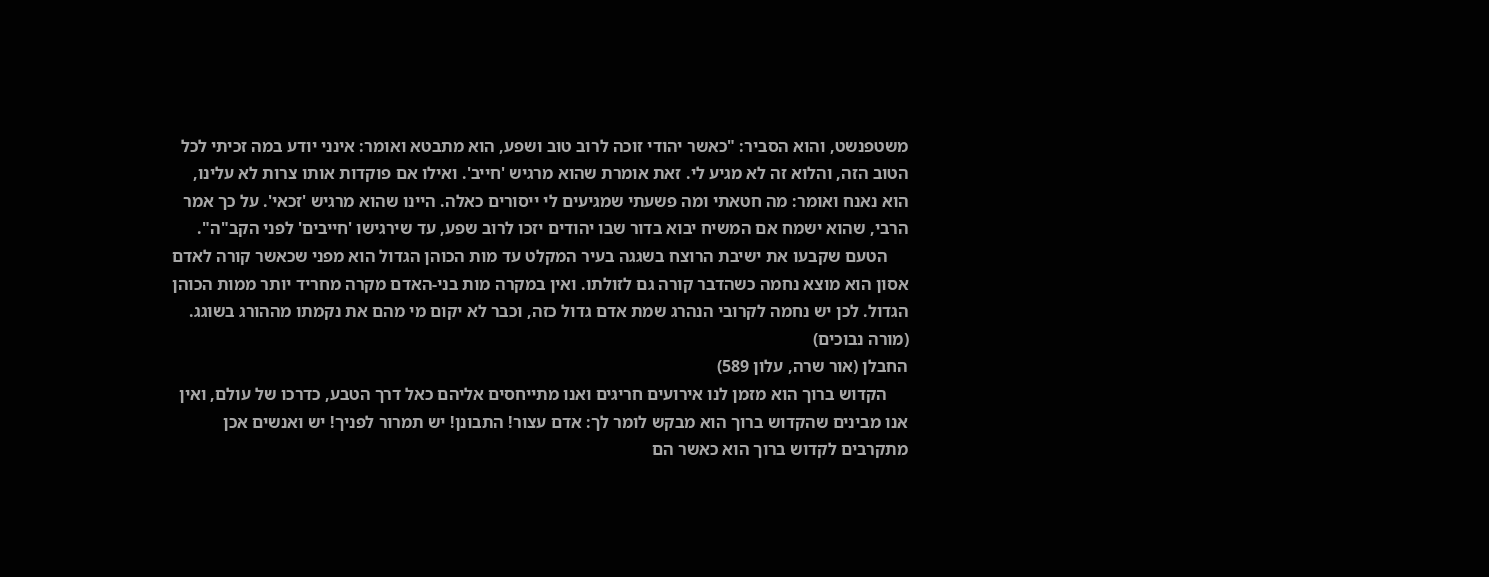משטפנשט, והוא הסביר: "כאשר יהודי זוכה לרוב טוב ושפע, הוא מתבטא ואומר: אינני יודע במה זכיתי לכל הטוב הזה, והלוא זה לא מגיע לי. זאת אומרת שהוא מרגיש 'חייב'. ואילו אם פוקדות אותו צרות לא עלינו, הוא נאנח ואומר: מה חטאתי ומה פשעתי שמגיעים לי ייסורים כאלה. היינו שהוא מרגיש 'זכאי'. על כך אמר הרבי, שהוא ישמח אם המשיח יבוא בדור שבו יהודים יזכו לרוב שפע, עד שירגישו 'חייבים' לפני הקב"ה".
     הטעם שקבעו את ישיבת הרוצח בשגגה בעיר המקלט עד מות הכוהן הגדול הוא מפני שכאשר קורה לאדם אסון הוא מוצא נחמה כשהדבר קורה גם לזולתו. ואין במקרה מות בני-האדם מקרה מחריד יותר ממות הכוהן הגדול. לכן יש נחמה לקרובי הנהרג שמת אדם גדול כזה, וכבר לא יקום מי מהם את נקמתו מההורג בשוגג. (מורה נבוכים)
החבלן (אור שרה, עלון 589)
     הקדוש ברוך הוא מזמן לנו אירועים חריגים ואנו מתייחסים אליהם כאל דרך הטבע, כדרכו של עולם, ואין אנו מבינים שהקדוש ברוך הוא מבקש לומר לך: אדם עצור! התבונן! יש תמרור לפניך! יש ואנשים אכן מתקרבים לקדוש ברוך הוא כאשר הם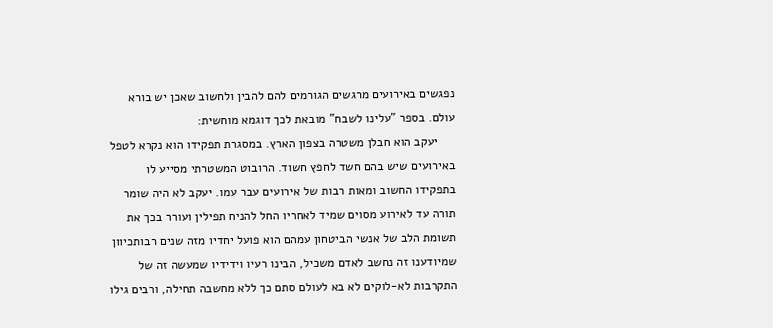נפגשים באירועים מרגשים הגורמים להם להבין ולחשוב שאכן יש בורא עולם. בספר "עלינו לשבח" מובאת לכך דוגמא מוחשית:
     יעקב הוא חבלן משטרה בצפון הארץ. במסגרת תפקידו הוא נקרא לטפל באירועים שיש בהם חשד לחפץ חשוד. הרובוט המשטרתי מסייע לו בתפקידו החשוב ומאות רבות של אירועים עבר עמו. יעקב לא היה שומר תורה עד לאירוע מסוים שמיד לאחריו החל להניח תפילין ועורר בכך את תשומת הלב של אנשי הביטחון עמהם הוא פועל יחדיו מזה שנים רבותכיוון שמיודענו זה נחשב לאדם משכיל, הבינו רעיו וידידיו שמעשה זה של התקרבות לא-לוקים לא בא לעולם סתם כך ללא מחשבה תחילה, ורבים גילו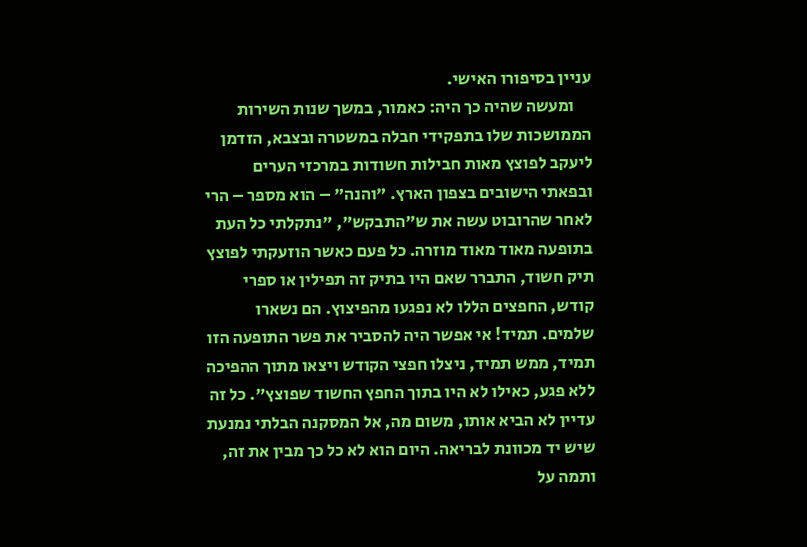עניין בסיפורו האישי.
     ומעשה שהיה כך היה: כאמור, במשך שנות השירות הממושכות שלו בתפקידי חבלה במשטרה ובצבא, הזדמן ליעקב לפוצץ מאות חבילות חשודות במרכזי הערים ובפאתי הישובים בצפון הארץ. "והנה" – הוא מספר – הרי לאחר שהרובוט עשה את ש"התבקש", "נתקלתי כל העת בתופעה מאוד מאוד מוזרה. כל פעם כאשר הוזעקתי לפוצץ תיק חשוד, התברר שאם היו בתיק זה תפילין או ספרי קודש, החפצים הללו לא נפגעו מהפיצוץ. הם נשארו שלמים. תמיד! אי אפשר היה להסביר את פשר התופעה הזו תמיד, ממש תמיד, ניצלו חפצי הקודש ויצאו מתוך ההפיכה ללא פגע, כאילו לא היו בתוך החפץ החשוד שפוצץ". כל זה עדיין לא הביא אותו, משום מה, אל המסקנה הבלתי נמנעת שיש יד מכוונת לבריאה. היום הוא לא כל כך מבין את זה, ותמה על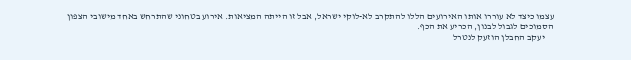עצמו כיצד לא עוררו אותו האירועים הללו להתקרב לא-לוקי ישראל, אבל זו הייתה המציאות. אירוע בטחוני שהתרחש באחד מישובי הצפון הסמוכים לגבול לבנון, הכריע את הכף.
     יעקב החבלן הוזעק לנטרל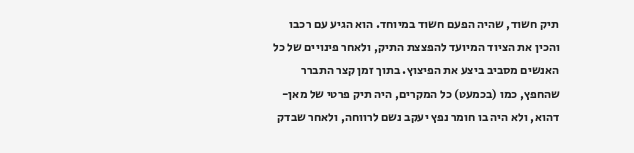תיק חשוד, שהיה הפעם חשוד במיוחד. הוא הגיע עם רכבו והכין את הציוד המיועד להפצצת התיק, ולאחר פינויים של כל האנשים מסביב ביצע את הפיצוץ. בתוך זמן קצר התברר שהחפץ, כמו (בכמעט) כל המקרים, היה תיק פרטי של מאן-דהוא, ולא היה בו חומר נפץ יעקב נשם לרווחה, ולאחר שבדק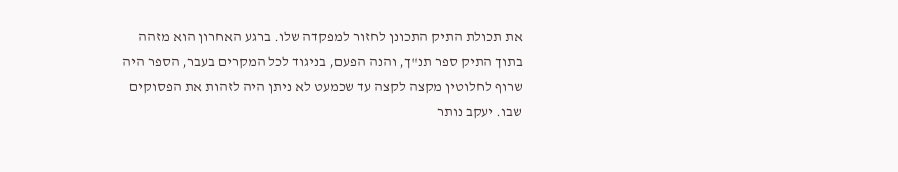את תכולת התיק התכונן לחזור למפקדה שלו. ברגע האחרון הוא מזהה בתוך התיק ספר תנ"ך, והנה הפעם, בניגוד לכל המקרים בעבר, הספר היה שרוף לחלוטין מקצה לקצה עד שכמעט לא ניתן היה לזהות את הפסוקים שבו. יעקב נותר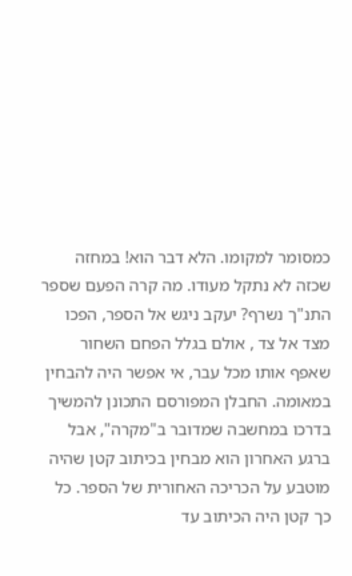כמסומר למקומו. הלא דבר הוא! במחזה שכזה לא נתקל מעודו. מה קרה הפעם שספר התנ"ך נשרף? יעקב ניגש אל הספר, הפכו מצד אל צד , אולם בגלל הפחם השחור שאפף אותו מכל עבר, אי אפשר היה להבחין במאומה. החבלן המפורסם התכונן להמשיך בדרכו במחשבה שמדובר ב"מקרה", אבל ברגע האחרון הוא מבחין בכיתוב קטן שהיה מוטבע על הכריכה האחורית של הספר. כל כך קטן היה הכיתוב עד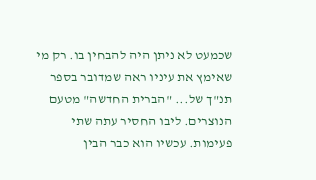שכמעט לא ניתן היה להבחין בו. רק מי שאימץ את עיניו ראה שמדובר בספר תנ"ך של... "הברית החדשה" מטעם הנוצרים. ליבו החסיר עתה שתי פעימות. עכשיו הוא כבר הבין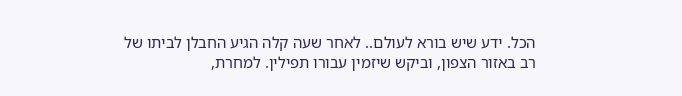הכל. ידע שיש בורא לעולם.. לאחר שעה קלה הגיע החבלן לביתו של רב באזור הצפון, וביקש שיזמין עבורו תפילין. למחרת,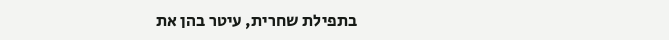בתפילת שחרית, עיטר בהן את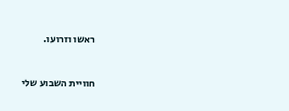ראשו וזרועו.



חוויית השבוע שלי